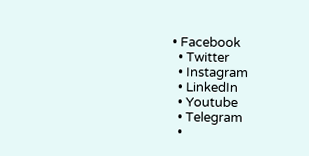• Facebook
  • Twitter
  • Instagram
  • LinkedIn
  • Youtube
  • Telegram
  •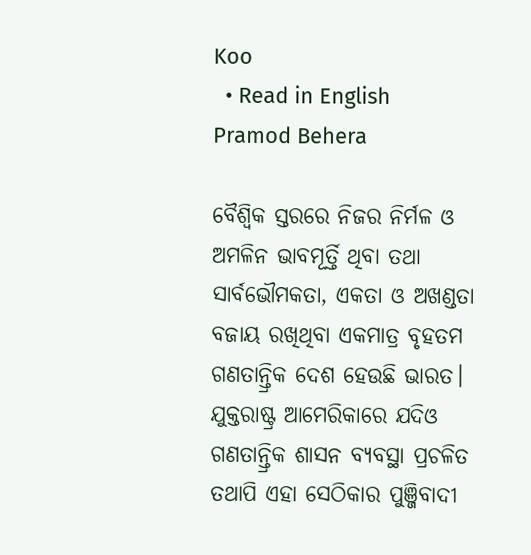Koo
  • Read in English
Pramod Behera

ବୈଶ୍ୱିକ ସ୍ତରରେ ନିଜର ନିର୍ମଳ ଓ ଅମଳିନ ଭାବମୂର୍ତ୍ତି ଥିବା ତଥା ସାର୍ବଭୌମକତା, ଏକତା ଓ ଅଖଣ୍ଡତା ବଜାୟ ରଖିଥିବା ଏକମାତ୍ର ବୃହତମ ଗଣତାନ୍ତ୍ରିକ ଦେଶ ହେଉଛି ଭାରତ। ଯୁକ୍ତରାଷ୍ଟ୍ର ଆମେରିକାରେ ଯଦିଓ ଗଣତାନ୍ତ୍ରିକ ଶାସନ ବ୍ୟବସ୍ଥା ପ୍ରଚଳିତ ତଥାପି ଏହା ସେଠିକାର ପୁଞ୍ଜିବାଦୀ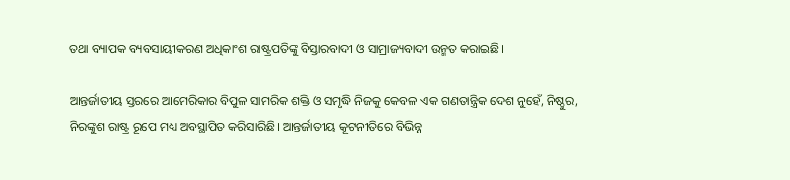ତଥା ବ୍ୟାପକ ବ୍ୟବସାୟୀକରଣ ଅଧିକାଂଶ ରାଷ୍ଟ୍ରପତିଙ୍କୁ ବିସ୍ତାରବାଦୀ ଓ ସାମ୍ରାଜ୍ୟବାଦୀ ଉନ୍ମତ କରାଇଛି।

ଆନ୍ତର୍ଜାତୀୟ ସ୍ତରରେ ଆମେରିକାର ବିପୁଳ ସାମରିକ ଶକ୍ତି ଓ ସମୃଦ୍ଧି ନିଜକୁ କେବଳ ଏକ ଗଣତାନ୍ତ୍ରିକ ଦେଶ ନୁହେଁ, ନିଷ୍ଠୁର, ନିରଙ୍କୁଶ ରାଷ୍ଟ୍ର ରୂପେ ମଧ୍ୟ ଅବସ୍ଥାପିତ କରିସାରିଛି। ଆନ୍ତର୍ଜାତୀୟ କୂଟନୀତିରେ ବିଭିନ୍ନ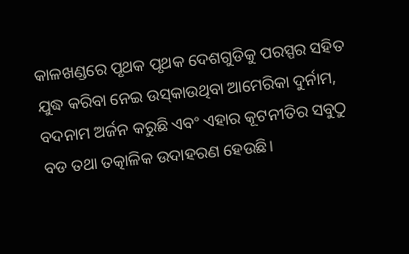କାଳଖଣ୍ଡରେ ପୃଥକ ପୃଥକ ଦେଶଗୁଡିକୁ ପରସ୍ପର ସହିତ ଯୁଦ୍ଧ କରିବା ନେଇ ଉସ୍‌କାଉଥିବା ଆମେରିକା ଦୁର୍ନାମ, ବଦନାମ ଅର୍ଜନ କରୁଛି ଏବଂ ଏହାର କୂଟନୀତିର ସବୁଠୁ ବଡ ତଥା ତତ୍କାଳିକ ଉଦାହରଣ ହେଉଛି।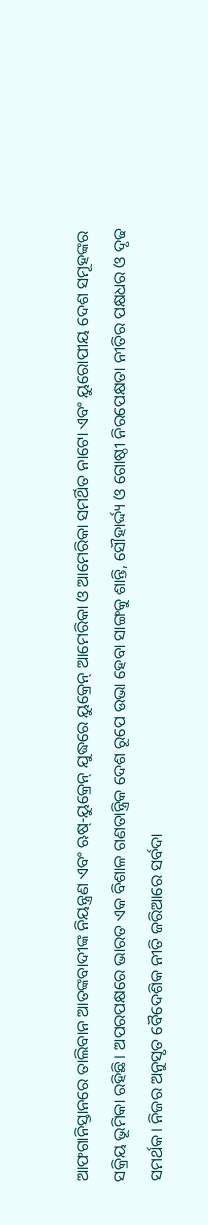ଆଫଗାନିସ୍ତାନରେ ତାଲିବାନ ଆତଙ୍କବାଦୀଙ୍କ ନିୟନ୍ତ୍ରଣ ଏବଂ ଋଷ୍-ୟୁକ୍ରେନ୍‌ ଯୁଦ୍ଧରେ ୟୁକ୍ରେନ୍‌ ଆମେରିକା ଓ ଆମେରିକା ସମର୍ଥିତ ନାଟୋ ଏବଂ ୟୁରୋପୀୟ ଦେଶ ସମୂହଙ୍କର ସକ୍ରିୟ ଭୂମିକା ରହିଛି। ଅପରପକ୍ଷରେ ଭାରତ ଏକ ବିଶାଳ ଗଣତାନ୍ତ୍ରିକ ଦେଶ ରୂପେ ଉଭା ହେବା ସାଙ୍ଗକୁ ଶାନ୍ତି, ସୌହାର୍ଦ୍ଦ୍ୟ ଓ ଗୋଷ୍ଠୀ ନିରପେକ୍ଷତା ନୀତିର ପକ୍ଷଧର ଓ ଦୃଢ ସମର୍ଥକ। ନିଜର ଅନୁସୃତ ବୈଦେଶିକ ନୀତି ଜରିଆରେ ସର୍ବଦା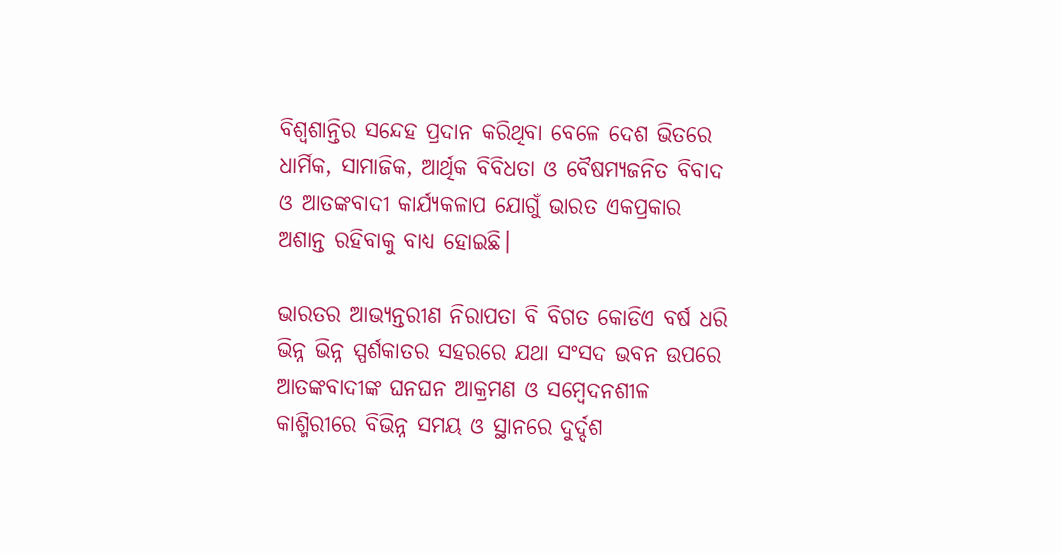ବିଶ୍ୱଶାନ୍ତିର ସନ୍ଦେହ ପ୍ରଦାନ କରିଥିବା ବେଳେ ଦେଶ ଭିତରେ ଧାର୍ମିକ, ସାମାଜିକ, ଆର୍ଥିକ ବିବିଧତା ଓ ବୈଷମ୍ୟଜନିତ ବିବାଦ ଓ ଆତଙ୍କବାଦୀ କାର୍ଯ୍ୟକଳାପ ଯୋଗୁଁ ଭାରତ ଏକପ୍ରକାର ଅଶାନ୍ତ ରହିବାକୁ ବାଧ୍ୟ ହୋଇଛି।

ଭାରତର ଆଭ୍ୟନ୍ତରୀଣ ନିରାପତା ବି ବିଗତ କୋଡିଏ ବର୍ଷ ଧରି ଭିନ୍ନ ଭିନ୍ନ ସ୍ପର୍ଶକାତର ସହରରେ ଯଥା ସଂସଦ ଭବନ ଉପରେ ଆତଙ୍କବାଦୀଙ୍କ ଘନଘନ ଆକ୍ରମଣ ଓ ସମ୍ବେଦନଶୀଳ କାଶ୍ମିରୀରେ ବିଭିନ୍ନ ସମୟ ଓ ସ୍ଥାନରେ ଦୁର୍ଦ୍ଦଶ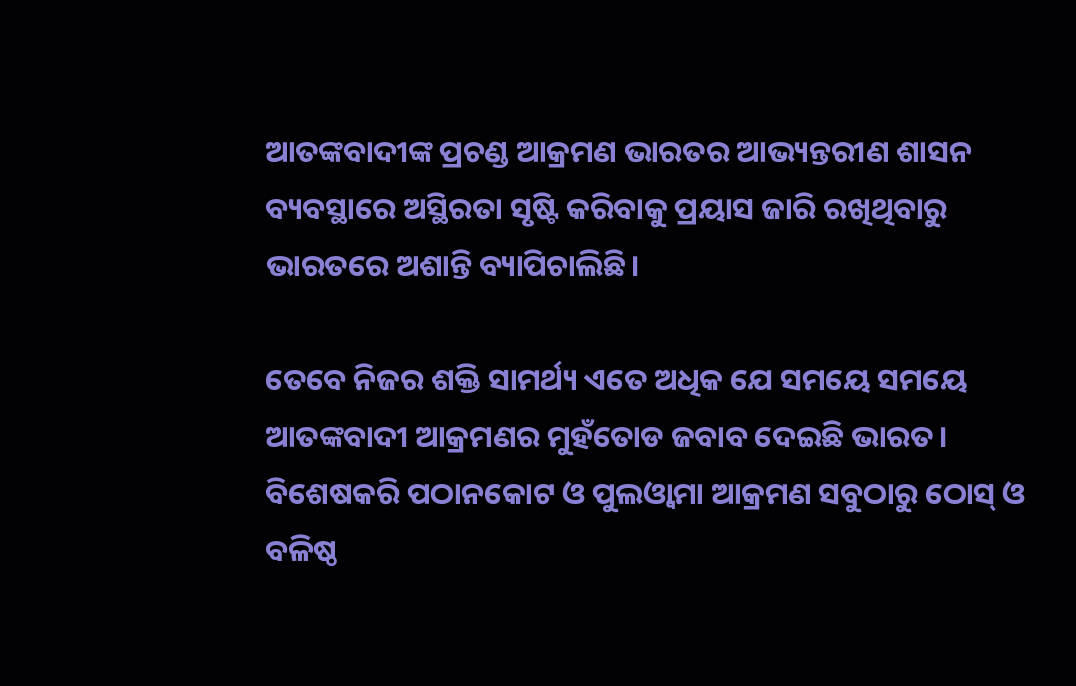ଆତଙ୍କବାଦୀଙ୍କ ପ୍ରଚଣ୍ଡ ଆକ୍ରମଣ ଭାରତର ଆଭ୍ୟନ୍ତରୀଣ ଶାସନ ବ୍ୟବସ୍ଥାରେ ଅସ୍ଥିରତା ସୃଷ୍ଟି କରିବାକୁ ପ୍ରୟାସ ଜାରି ରଖିଥିବାରୁ ଭାରତରେ ଅଶାନ୍ତି ବ୍ୟାପିଚାଲିଛି।

ତେବେ ନିଜର ଶକ୍ତି ସାମର୍ଥ୍ୟ ଏତେ ଅଧିକ ଯେ ସମୟେ ସମୟେ ଆତଙ୍କବାଦୀ ଆକ୍ରମଣର ମୁହଁତୋଡ ଜବାବ ଦେଇଛି ଭାରତ। ବିଶେଷକରି ପଠାନକୋଟ ଓ ପୁଲଓ୍ୱାମା ଆକ୍ରମଣ ସବୁଠାରୁ ଠୋସ୍‌ ଓ ବଳିଷ୍ଠ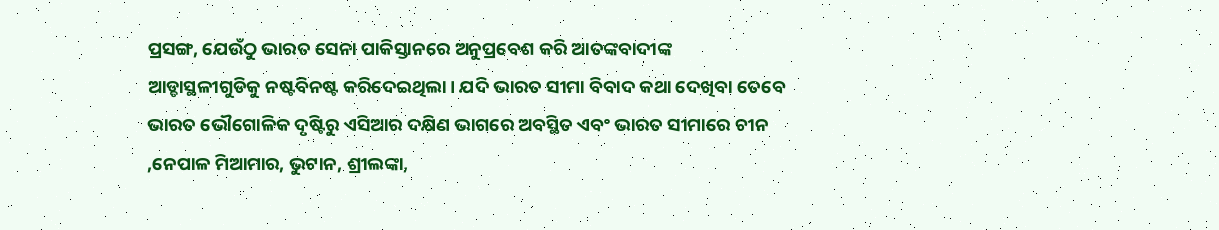ପ୍ରସଙ୍ଗ, ଯେଉଁଠୁ ଭାରତ ସେନା ପାକିସ୍ତାନରେ ଅନୁପ୍ରବେଶ କରି ଆତଙ୍କବାଦୀଙ୍କ ଆଡ୍ଡାସ୍ଥଳୀଗୁଡିକୁ ନଷ୍ଟବିନଷ୍ଟ କରିଦେଇଥିଲା। ଯଦି ଭାରତ ସୀମା ବିବାଦ କଥା ଦେଖିବା ତେବେ ଭାରତ ଭୌଗୋଳିକ ଦୃଷ୍ଟିରୁ ଏସିଆର ଦକ୍ଷିଣ ଭାଗରେ ଅବସ୍ଥିତ ଏବଂ ଭାରତ ସୀମାରେ ଚୀନ ,ନେପାଳ ମିଆମାର, ଭୁଟାନ, ଶ୍ରୀଲଙ୍କା,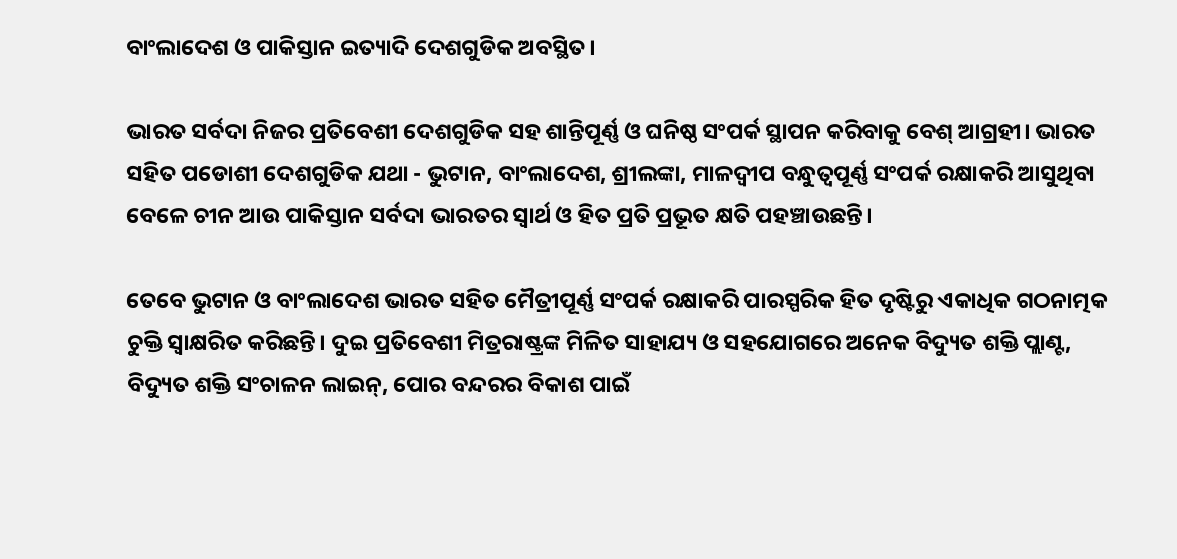ବାଂଲାଦେଶ ଓ ପାକିସ୍ତାନ ଇତ୍ୟାଦି ଦେଶଗୁଡିକ ଅବସ୍ଥିତ।

ଭାରତ ସର୍ବଦା ନିଜର ପ୍ରତିବେଶୀ ଦେଶଗୁଡିକ ସହ ଶାନ୍ତିପୂର୍ଣ୍ଣ ଓ ଘନିଷ୍ଠ ସଂପର୍କ ସ୍ଥାପନ କରିବାକୁ ବେଶ୍ ଆଗ୍ରହୀ। ଭାରତ ସହିତ ପଡୋଶୀ ଦେଶଗୁଡିକ ଯଥା - ଭୁଟାନ, ବାଂଲାଦେଶ, ଶ୍ରୀଲଙ୍କା, ମାଳଦ୍ୱୀପ ବନ୍ଧୁତ୍ୱପୂର୍ଣ୍ଣ ସଂପର୍କ ରକ୍ଷାକରି ଆସୁଥିବା ବେଳେ ଚୀନ ଆଉ ପାକିସ୍ତାନ ସର୍ବଦା ଭାରତର ସ୍ୱାର୍ଥ ଓ ହିତ ପ୍ରତି ପ୍ରଭୂତ କ୍ଷତି ପହଞ୍ଚାଉଛନ୍ତି।

ତେବେ ଭୁଟାନ ଓ ବାଂଲାଦେଶ ଭାରତ ସହିତ ମୈତ୍ରୀପୂର୍ଣ୍ଣ ସଂପର୍କ ରକ୍ଷାକରି ପାରସ୍ପରିକ ହିତ ଦୃଷ୍ଟିରୁ ଏକାଧିକ ଗଠନାତ୍ମକ ଚୁକ୍ତି ସ୍ୱାକ୍ଷରିତ କରିଛନ୍ତି। ଦୁଇ ପ୍ରତିବେଶୀ ମିତ୍ରରାଷ୍ଟ୍ରଙ୍କ ମିଳିତ ସାହାଯ୍ୟ ଓ ସହଯୋଗରେ ଅନେକ ବିଦ୍ୟୁତ ଶକ୍ତି ପ୍ଲାଣ୍ଟ, ବିଦ୍ୟୁତ ଶକ୍ତି ସଂଚାଳନ ଲାଇନ୍‌, ପୋର ବନ୍ଦରର ବିକାଶ ପାଇଁ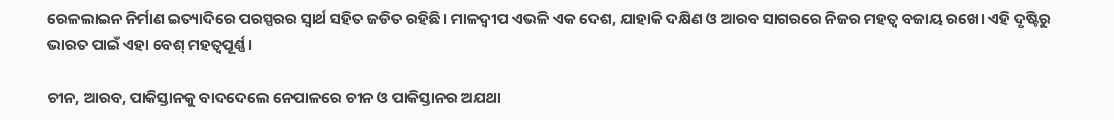ରେଳଲାଇନ ନିର୍ମାଣ ଇତ୍ୟାଦିରେ ପରସ୍ପରର ସ୍ୱାର୍ଥ ସହିତ ଜଡିତ ରହିଛି। ମାଳଦ୍ୱୀପ ଏଭଳି ଏକ ଦେଶ, ଯାହାକି ଦକ୍ଷିଣ ଓ ଆରବ ସାଗରରେ ନିଜର ମହତ୍ୱ ବଜାୟ ରଖେ। ଏହି ଦୃଷ୍ଟିରୁ ଭାରତ ପାଇଁ ଏହା ବେଶ୍ ମହତ୍ୱପୂର୍ଣ୍ଣ।

ଚୀନ, ଆରବ, ପାକିସ୍ତାନକୁ ବାଦଦେଲେ ନେପାଳରେ ଚୀନ ଓ ପାକିସ୍ତାନର ଅଯଥା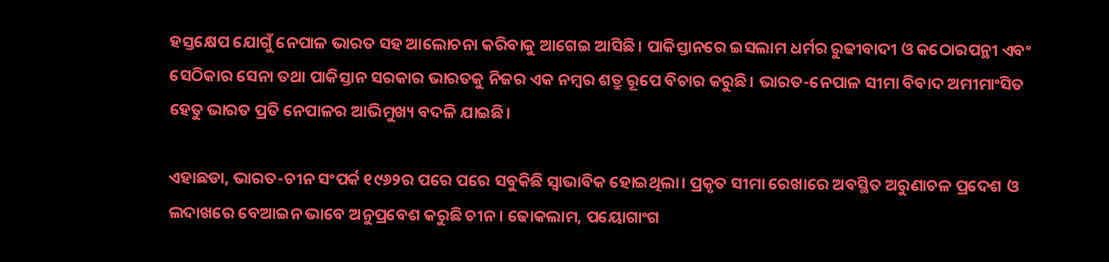ହସ୍ତକ୍ଷେପ ଯୋଗୁଁ ନେପାଳ ଭାରତ ସହ ଆଲୋଚନା କରିବାକୁ ଆଗେଇ ଆସିଛି। ପାକିସ୍ତାନରେ ଇସଲାମ ଧର୍ମର ରୁଢୀବାଦୀ ଓ କଠୋରପନ୍ଥୀ ଏବଂ ସେଠିକାର ସେନା ତଥା ପାକିସ୍ତାନ ସରକାର ଭାରତକୁ ନିଜର ଏକ ନମ୍ବର ଶତ୍ରୁ ରୂପେ ବିଚାର କରୁଛି। ଭାରତ-ନେପାଳ ସୀମା ବିବାଦ ଅମୀମାଂସିତ ହେତୁ ଭାରତ ପ୍ରତି ନେପାଳର ଆଭିମୁଖ୍ୟ ବଦଳି ଯାଇଛି।

ଏହାଛଡା, ଭାରତ-ଚୀନ ସଂପର୍କ ୧୯୬୨ର ପରେ ପରେ ସବୁକିଛି ସ୍ୱାଭାବିକ ହୋଇଥିଲା। ପ୍ରକୃତ ସୀମା ରେଖାରେ ଅବସ୍ଥିତ ଅରୁଣାଚଳ ପ୍ରଦେଶ ଓ ଲଦାଖରେ ବେଆଇନ ଭାବେ ଅନୁପ୍ରବେଶ କରୁଛି ଚୀନ। ଢୋକଲାମ, ପୟୋଗାଂଗ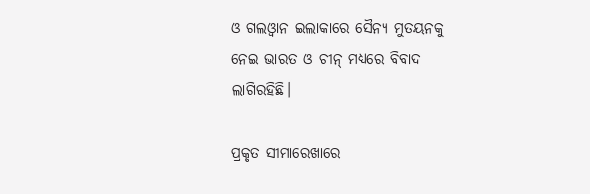ଓ ଗଲଓ୍ୱାନ ଇଲାକାରେ ସୈନ୍ୟ ମୁତୟନକୁ ନେଇ ଭାରତ ଓ ଚୀନ୍‌ ମଧ୍ୟରେ ବିବାଦ ଲାଗିରହିଛି।

ପ୍ରକୃତ ସୀମାରେଖାରେ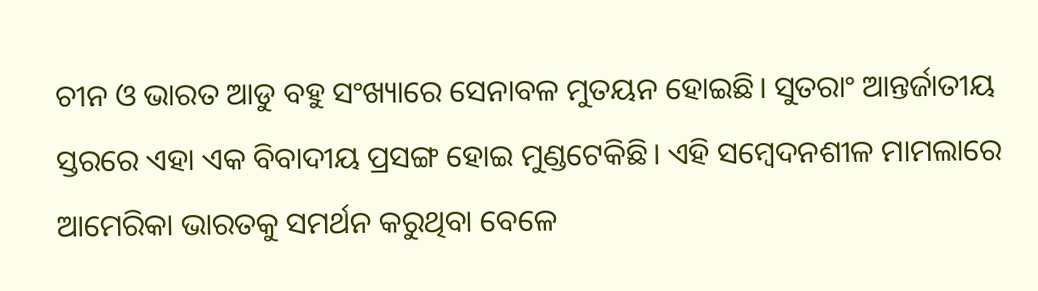ଚୀନ ଓ ଭାରତ ଆଡୁ ବହୁ ସଂଖ୍ୟାରେ ସେନାବଳ ମୁତୟନ ହୋ‍ଇଛି। ସୁତରାଂ ଆନ୍ତର୍ଜାତୀୟ ସ୍ତରରେ ଏହା ଏକ ବିବାଦୀୟ ପ୍ରସଙ୍ଗ ହୋଇ ମୁଣ୍ଡଟେକିଛି। ଏହି ସମ୍ବେଦନଶୀଳ ମାମଲାରେ ଆମେରିକା ଭାରତକୁ ସମର୍ଥନ କରୁଥିବା ବେଳେ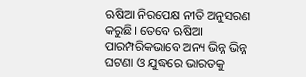ଋଷିଆ ନିରପେକ୍ଷ ନୀତି ଅନୁସରଣ କରୁଛି। ତେବେ ଋଷିଆ ପାରମ୍ପରିକଭାବେ ଅନ୍ୟ ଭିନ୍ନ ଭିନ୍ନ ଘଟଣା ଓ ଯୁଦ୍ଧରେ ଭାରତକୁ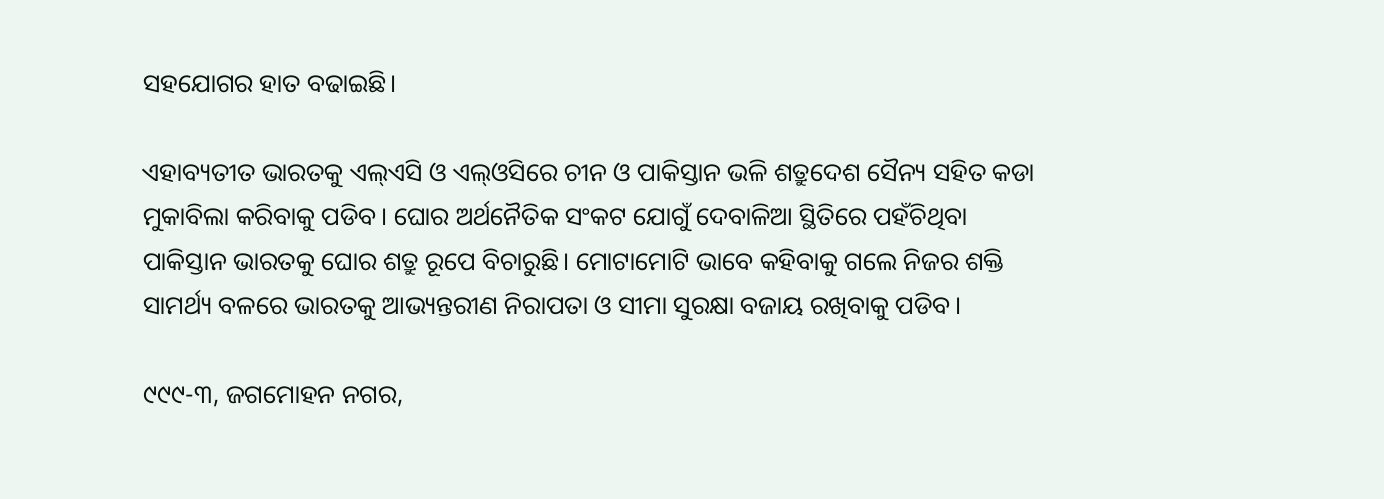ସହଯୋଗର ହାତ ବଢାଇଛି।

ଏହାବ୍ୟତୀତ ଭାରତକୁ ଏଲ୍‌ଏସି ଓ ଏଲ୍‌ଓସିରେ ଚୀନ ଓ ପାକିସ୍ତାନ ଭଳି ଶତ୍ରୁଦେଶ ସୈନ୍ୟ ସହିତ କଡା ମୁକାବିଲା କରିବାକୁ ପଡିବ। ଘୋର ଅର୍ଥନୈତିକ ସଂକଟ ଯୋଗୁଁ ଦେବାଳିଆ ସ୍ଥିତିରେ ପହଁଚିଥିବା ପାକିସ୍ତାନ ଭାରତକୁ ଘୋର ଶତ୍ରୁ ରୂପେ ବିଚାରୁଛି। ମୋଟାମୋଟି ଭାବେ କହିବାକୁ ଗଲେ ନିଜର ଶକ୍ତି ସାମର୍ଥ୍ୟ ବଳରେ ଭାରତକୁ ଆଭ୍ୟନ୍ତରୀଣ ନିରାପତା ଓ ସୀମା ସୁରକ୍ଷା ବଜାୟ ରଖିବାକୁ ପଡିବ।

୯୯୯-୩, ଜଗମୋହନ ନଗର,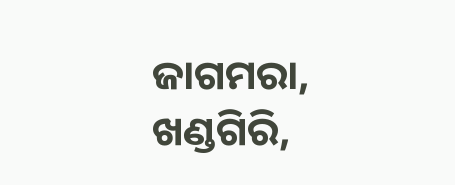ଜାଗମରା, ଖଣ୍ଡଗିରି,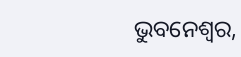ଭୁବନେଶ୍ୱର,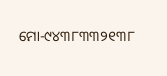ମୋ-୯୪୩୮୩୩୨୧୩୮